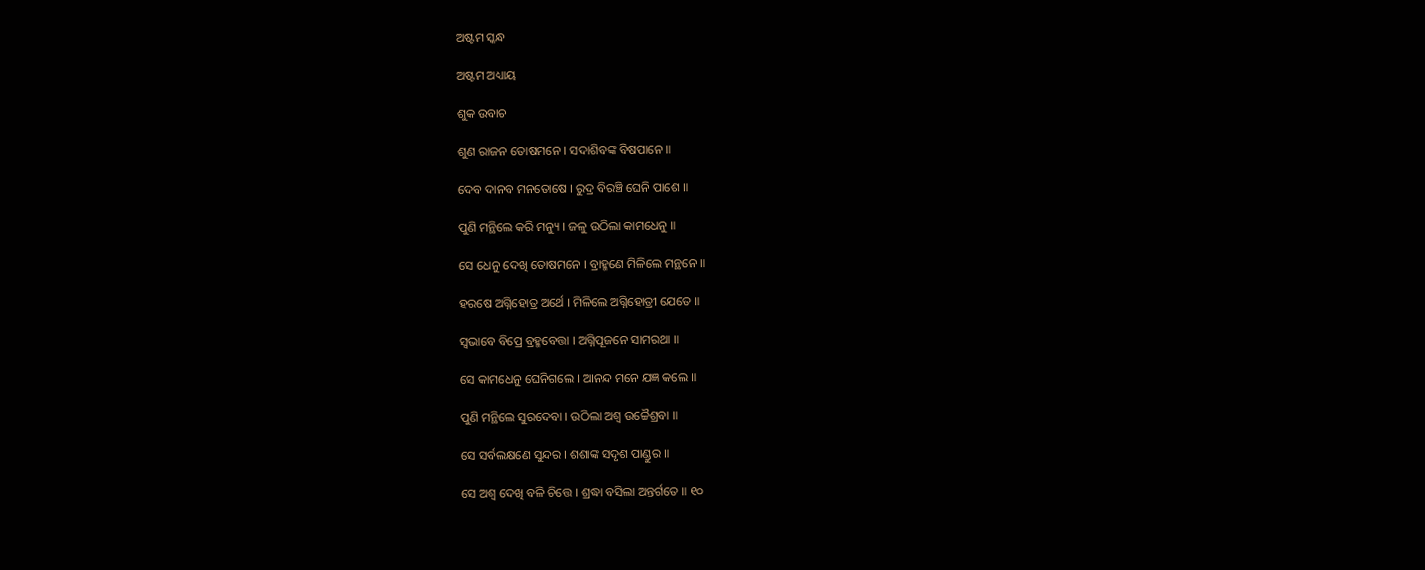ଅଷ୍ଟମ ସ୍କନ୍ଧ

ଅଷ୍ଟମ ଅଧ୍ୟାୟ

ଶୁକ ଉବାଚ

ଶୁଣ ରାଜନ ତୋଷମନେ । ସଦାଶିବଙ୍କ ବିଷପାନେ ॥

ଦେବ ଦାନବ ମନତୋଷେ । ରୁଦ୍ର ବିରଞ୍ଚି ଘେନି ପାଶେ ॥

ପୁଣି ମନ୍ଥିଲେ କରି ମନ୍ୟୁ । ଜଳୁ ଉଠିଲା କାମଧେନୁ ॥

ସେ ଧେନୁ ଦେଖି ତୋଷମନେ । ବ୍ରାହ୍ମଣେ ମିଳିଲେ ମନ୍ଥନେ ॥

ହରଷେ ଅଗ୍ନିହୋତ୍ର ଅର୍ଥେ । ମିଳିଲେ ଅଗ୍ନିହୋତ୍ରୀ ଯେତେ ॥

ସ୍ୱଭାବେ ବିପ୍ରେ ବ୍ରହ୍ମବେତ୍ତା । ଅଗ୍ନିପୂଜନେ ସାମରଥା ॥

ସେ କାମଧେନୁ ଘେନିଗଲେ । ଆନନ୍ଦ ମନେ ଯଜ୍ଞ କଲେ ॥

ପୁଣି ମନ୍ଥିଲେ ସୁରଦେବା । ଉଠିଲା ଅଶ୍ୱ ଉଚ୍ଚୈଶ୍ରବା ॥

ସେ ସର୍ବଲକ୍ଷଣେ ସୁନ୍ଦର । ଶଶାଙ୍କ ସଦୃଶ ପାଣ୍ଡୁର ॥

ସେ ଅଶ୍ୱ ଦେଖି ବଳି ଚିତ୍ତେ । ଶ୍ରଦ୍ଧା ବସିଲା ଅନ୍ତର୍ଗତେ ॥ ୧୦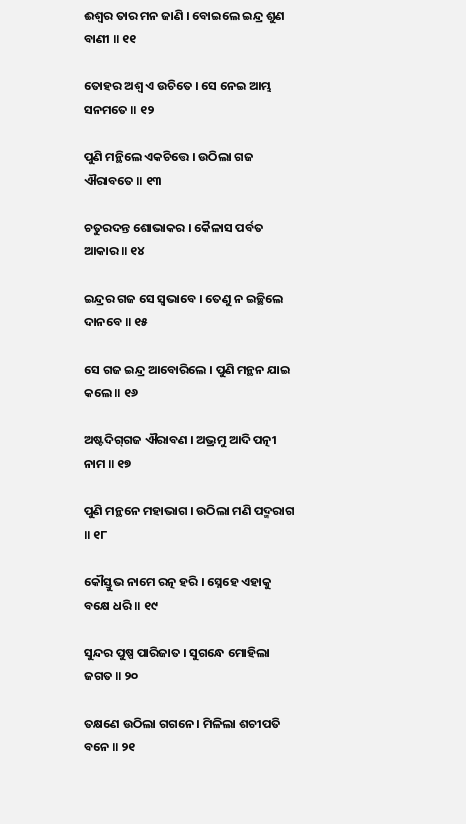ଈଶ୍ୱର ତାର ମନ ଜାଣି । ବୋଇଲେ ଇନ୍ଦ୍ର ଶୁଣ ବାଣୀ ॥ ୧୧

ତୋହର ଅଶ୍ୱ ଏ ଉଚିତେ । ସେ ନେଇ ଆମ୍ଭ ସନମତେ ॥ ୧୨

ପୁଣି ମନ୍ଥିଲେ ଏକଚିତ୍ତେ । ଉଠିଲା ଗଜ ଐରାବତେ ॥ ୧୩

ଚତୁରଦନ୍ତ ଶୋଭାକର । କୈଳାସ ପର୍ବତ ଆକାର ॥ ୧୪

ଇନ୍ଦ୍ରର ଗଜ ସେ ସ୍ୱଭାବେ । ତେଣୁ ନ ଇଚ୍ଛିଲେ ଦାନବେ ॥ ୧୫

ସେ ଗଜ ଇନ୍ଦ୍ର ଆବୋରିଲେ । ପୁଣି ମନ୍ଥନ ଯାଇ କଲେ ॥ ୧୬

ଅଷ୍ଟଦିଗ୍‌‌ଗଜ ଐରାବଣ । ଅଭ୍ରମୁ ଆଦି ପତ୍ନୀ ନାମ ॥ ୧୭

ପୁଣି ମନ୍ଥନେ ମହାଭାଗ । ଉଠିଲା ମଣି ପଦ୍ମରାଗ ॥ ୧୮

କୌସ୍ତୁଭ ନାମେ ରତ୍ନ ହରି । ସ୍ନେହେ ଏହାକୁ ବକ୍ଷେ ଧରି ॥ ୧୯

ସୁନ୍ଦର ପୁଷ୍ପ ପାରିଜାତ । ସୁଗନ୍ଧେ ମୋହିଲା ଜଗତ ॥ ୨୦

ତକ୍ଷଣେ ଉଠିଲା ଗଗନେ । ମିଳିଲା ଶଚୀପତି ବନେ ॥ ୨୧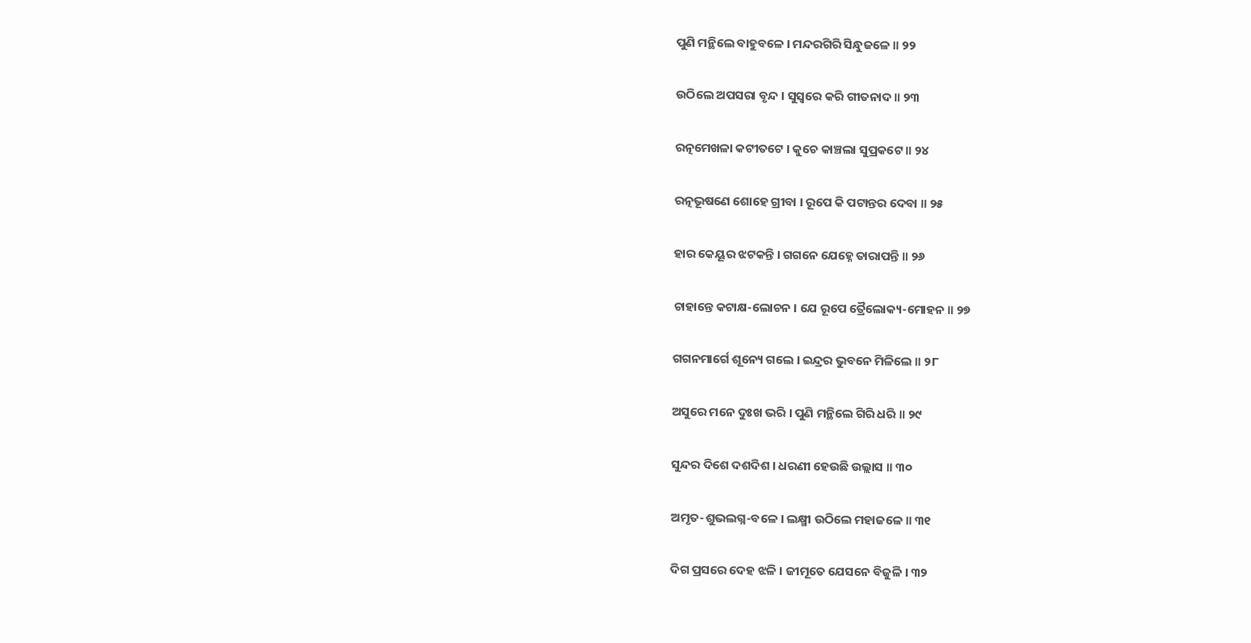ପୁଣି ମନ୍ଥିଲେ ବାହୁବଳେ । ମନ୍ଦରଗିରି ସିନ୍ଧୁଜଳେ ॥ ୨୨

ଉଠିଲେ ଅପସରା ବୃନ୍ଦ । ସୁସ୍ୱରେ କରି ଗୀତନାଦ ॥ ୨୩

ରତ୍ନମେଖଳା କଟୀତଟେ । କୁଚେ କାଞ୍ଚଲା ସୁପ୍ରକଟେ ॥ ୨୪

ରତ୍ନଭୂଷଣେ ଶୋହେ ଗ୍ରୀବା । ରୂପେ କି ପଟାନ୍ତର ଦେବା ॥ ୨୫

ହାର କେୟୂର ଝଟକନ୍ତି । ଗଗନେ ଯେହ୍ନେ ତାରାପନ୍ତି ॥ ୨୬

ଚାହାନ୍ତେ କଟାକ୍ଷ-ଲୋଚନ । ଯେ ରୂପେ ତ୍ରୈଲୋକ୍ୟ-ମୋହନ ॥ ୨୭

ଗଗନମାର୍ଗେ ଶୂନ୍ୟେ ଗଲେ । ଇନ୍ଦ୍ରର ଭୁବନେ ମିଳିଲେ ॥ ୨୮

ଅସୁରେ ମନେ ଦୁଃଖ ଭରି । ପୁଣି ମନ୍ଥିଲେ ଗିରି ଧରି ॥ ୨୯

ସୁନ୍ଦର ଦିଶେ ଦଶଦିଶ । ଧରଣୀ ହେଉଛି ଉଲ୍ଲାସ ॥ ୩୦

ଅମୃତ-ଶୁଭଲଗ୍ନ-ବଳେ । ଲକ୍ଷ୍ମୀ ଉଠିଲେ ମହାଜଳେ ॥ ୩୧

ଦିଗ ପ୍ରସରେ ଦେହ ଝଳି । ଜୀମୂତେ ଯେସନେ ବିଜୁଳି । ୩୨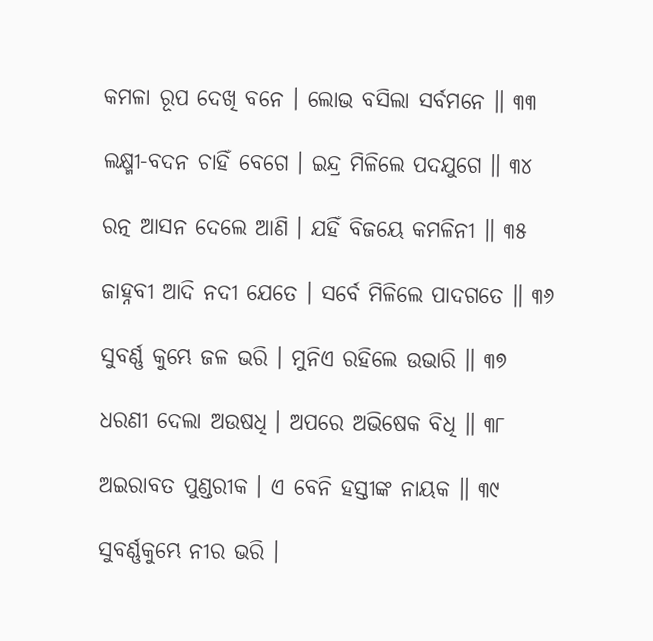କମଳା ରୂପ ଦେଖି ବନେ । ଲୋଭ ବସିଲା ସର୍ବମନେ ॥ ୩୩

ଲକ୍ଷ୍ମୀ-ବଦନ ଚାହିଁ ବେଗେ । ଇନ୍ଦ୍ର ମିଳିଲେ ପଦଯୁଗେ ॥ ୩୪

ରତ୍ନ ଆସନ ଦେଲେ ଆଣି । ଯହିଁ ବିଜୟେ କମଳିନୀ ॥ ୩୫

ଜାହ୍ନବୀ ଆଦି ନଦୀ ଯେତେ । ସର୍ବେ ମିଳିଲେ ପାଦଗତେ ॥ ୩୬

ସୁବର୍ଣ୍ଣ କୁମ୍ଭେ ଜଳ ଭରି । ମୁନିଏ ରହିଲେ ଉଭାରି ॥ ୩୭

ଧରଣୀ ଦେଲା ଅଉଷଧି । ଅପରେ ଅଭିଷେକ ବିଧି ॥ ୩୮

ଅଇରାବତ ପୁଣ୍ଡରୀକ । ଏ ବେନି ହସ୍ତୀଙ୍କ ନାୟକ ॥ ୩୯

ସୁବର୍ଣ୍ଣକୁମ୍ଭେ ନୀର ଭରି ।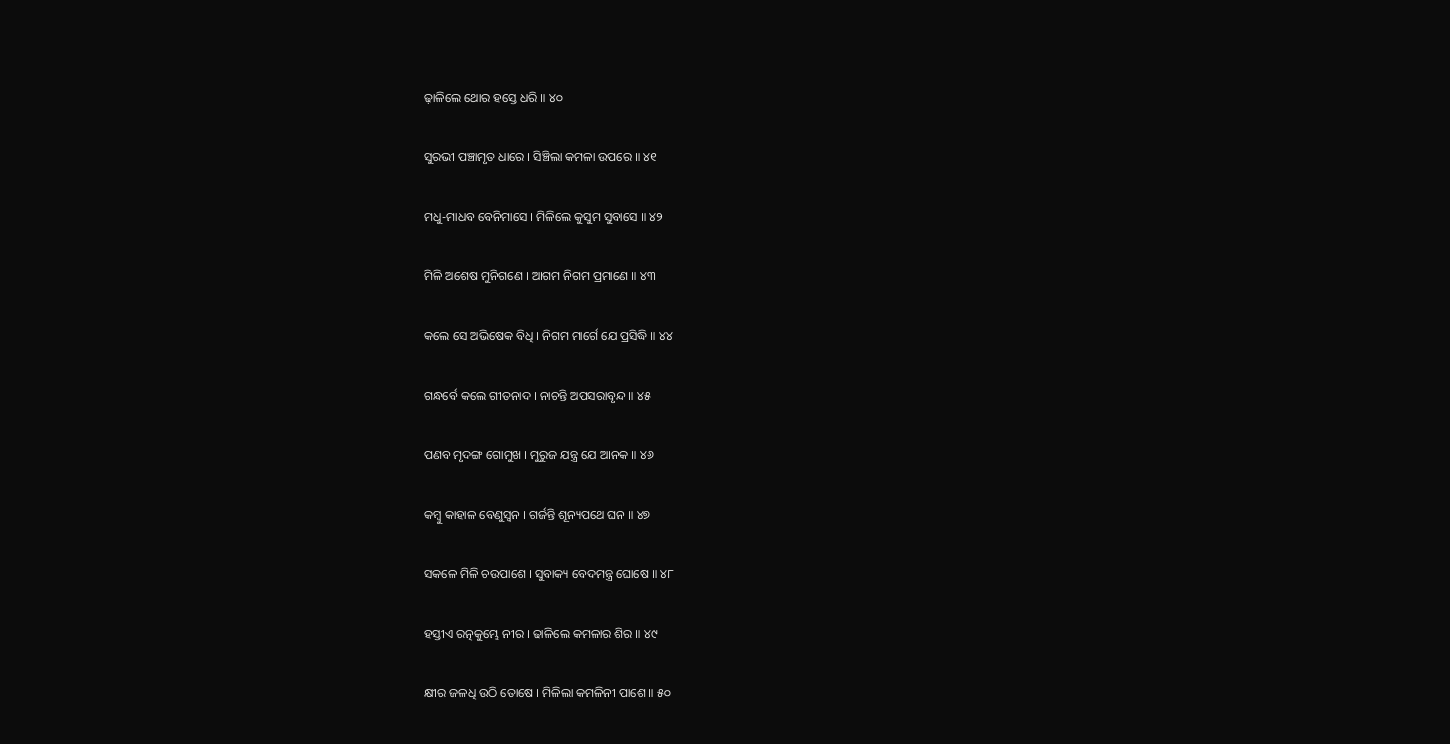ଢ଼ାଳିଲେ ଥୋର ହସ୍ତେ ଧରି ॥ ୪୦

ସୁରଭୀ ପଞ୍ଚାମୃତ ଧାରେ । ସିଞ୍ଚିଲା କମଳା ଉପରେ ॥ ୪୧

ମଧୁ-ମାଧବ ବେନିମାସେ । ମିଳିଲେ କୁସୁମ ସୁବାସେ ॥ ୪୨

ମିଳି ଅଶେଷ ମୁନିଗଣେ । ଆଗମ ନିଗମ ପ୍ରମାଣେ ॥ ୪୩

କଲେ ସେ ଅଭିଷେକ ବିଧି । ନିଗମ ମାର୍ଗେ ଯେ ପ୍ରସିଦ୍ଧି ॥ ୪୪

ଗନ୍ଧର୍ବେ କଲେ ଗୀତନାଦ । ନାଚନ୍ତି ଅପସରାବୃନ୍ଦ ॥ ୪୫

ପଣବ ମୃଦଙ୍ଗ ଗୋମୁଖ । ମୁରୁଜ ଯନ୍ତ୍ର ଯେ ଆନକ ॥ ୪୬

କମ୍ବୁ କାହାଳ ବେଣୁସ୍ୱନ । ଗର୍ଜନ୍ତି ଶୂନ୍ୟପଥେ ଘନ ॥ ୪୭

ସକଳେ ମିଳି ଚଉପାଶେ । ସୁବାକ୍ୟ ବେଦମନ୍ତ୍ର ଘୋଷେ ॥ ୪୮

ହସ୍ତୀଏ ରତ୍ନକୁମ୍ଭେ ନୀର । ଢାଳିଲେ କମଳାର ଶିର ॥ ୪୯

କ୍ଷୀର ଜଳଧି ଉଠି ତୋଷେ । ମିଳିଲା କମଳିନୀ ପାଶେ ॥ ୫୦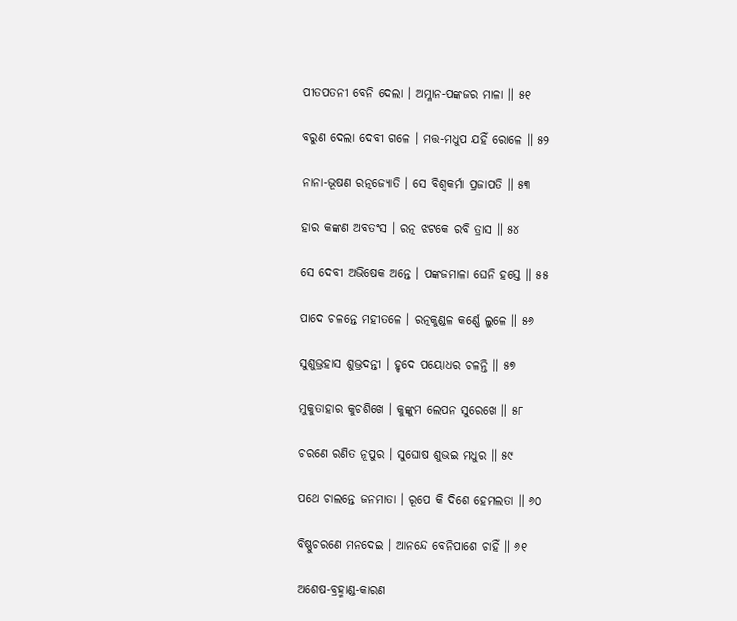ପୀତପତନୀ ବେନି ଦେଲା । ଅମ୍ଳାନ-ପଙ୍କଜର ମାଳା ॥ ୫୧

ବରୁଣ ଦେଲା ଦେବୀ ଗଳେ । ମତ୍ତ-ମଧୁପ ଯହିଁ ରୋଳେ ॥ ୫୨

ନାନା-ଭୂଷଣ ରତ୍ନଜ୍ୟୋତି । ସେ ବିଶ୍ୱକର୍ମା ପ୍ରଜାପତି ॥ ୫୩

ହାର କଙ୍କଣ ଅବତଂସ । ରତ୍ନ ଝଟକେ ରବି ତ୍ରାସ ॥ ୫୪

ସେ ଦେବୀ ଅଭିଷେକ ଅନ୍ତେ । ପଙ୍କଜମାଳା ଘେନି ହସ୍ତେ ॥ ୫୫

ପାଦେ ଚଳନ୍ତେ ମହୀତଳେ । ରତ୍ନକୁଣ୍ଡଳ କର୍ଣ୍ଣେ ଲୁଳେ ॥ ୫୬

ସୁଶୁଭ୍ରହାସ ଶୁଭ୍ରଦନ୍ତୀ । ହୃଦେ ପୟୋଧର ଚଳନ୍ତି ॥ ୫୭

ମୁକୁତାହାର କୁଚଶିଖେ । କୁଙ୍କୁମ ଲେପନ ସୁରେଖେ ॥ ୫୮

ଚରଣେ ରଣିତ ନୂପୁର । ସୁଘୋଷ ଶୁଭଇ ମଧୁର ॥ ୫୯

ପଥେ ଚାଲନ୍ତେ ଜନମାତା । ରୂପେ କି ଦିଶେ ହେମଲତା ॥ ୬୦

ବିଷ୍ଣୁଚରଣେ ମନଦେଇ । ଆନନ୍ଦେ ବେନିପାଶେ ଚାହିଁ ॥ ୬୧

ଅଶେଷ-ବ୍ରହ୍ମାଣ୍ଡ-କାରଣ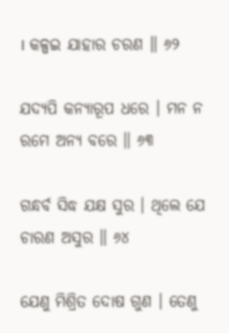। କଳ୍ପଇ ଯାହାର ଚରଣ ॥ ୬୨

ଯଦ୍ୟପି କନ୍ୟାରୂପ ଧରେ । ମନ ନ ରମେ ଅନ୍ୟ ବରେ ॥ ୬୩

ଗନ୍ଧର୍ବ ସିଦ୍ଧ ଯକ୍ଷ ସୁର । ଥିଲେ ଯେ ଚାରଣ ଅସୁର ॥ ୬୪

ଯେଣୁ ମିଶ୍ରିତ ଦୋଷ ଗୁଣ । ତେଣୁ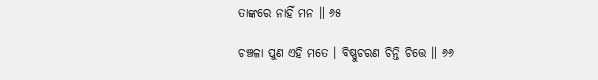ତାଙ୍କରେ ନାହିଁ ମନ ॥ ୬୫

ଚଞ୍ଚଳା ପୁଣ ଏହି ମତେ । ବିଷ୍ଣୁଚରଣ ଚିନ୍ତି ଚିତ୍ତେ ॥ ୬୬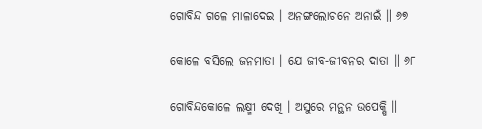ଗୋବିନ୍ଦ ଗଳେ ମାଳାଦେଇ । ଅନଙ୍ଗଲୋଚନେ ଅନାଇଁ ॥ ୬୭

କୋଳେ ବସିଲେ ଜନମାତା । ଯେ ଜୀବ-ଜୀବନର ଦାତା ॥ ୬୮

ଗୋବିନ୍ଦକୋଳେ ଲକ୍ଷ୍ମୀ ଦେଖି । ଅସୁରେ ମନ୍ଥନ ଉପେକ୍ଷି ॥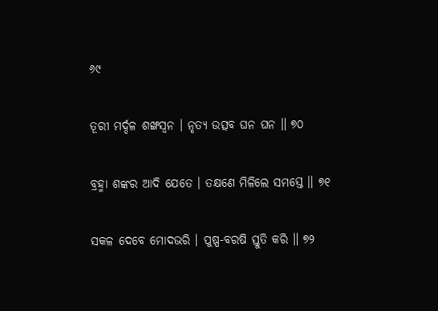୬୯

ତୂରୀ ମର୍ଦ୍ଦଳ ଶଙ୍ଖସ୍ୱନ । ନୃତ୍ୟ ଉତ୍ସବ ଘନ ଘନ ॥ ୭୦

ବ୍ରହ୍ମା ଶଙ୍କର ଆଦି ଯେତେ । ତକ୍ଷଣେ ମିଳିଲେ ସମସ୍ତେ ॥ ୭୧

ସକଳ ଦେବେ ମୋଦଭରି । ପୁଷ୍ପ-ବରଷି ସ୍ତୁତି କରି ॥ ୭୨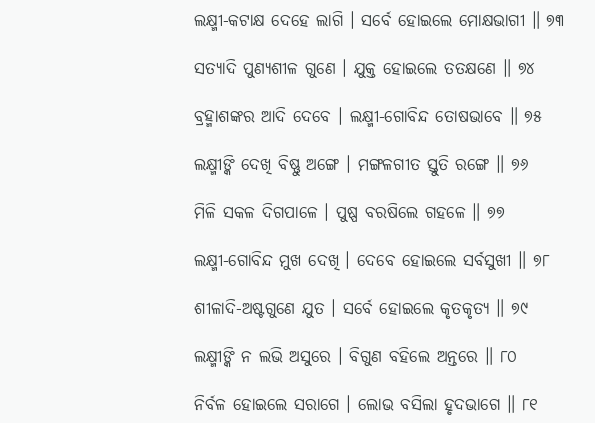ଲକ୍ଷ୍ମୀ-କଟାକ୍ଷ ଦେହେ ଲାଗି । ସର୍ବେ ହୋଇଲେ ମୋକ୍ଷଭାଗୀ ॥ ୭୩

ସତ୍ୟାଦି ପୁଣ୍ୟଶୀଳ ଗୁଣେ । ଯୁକ୍ତ ହୋଇଲେ ତତକ୍ଷଣେ ॥ ୭୪

ବ୍ରହ୍ମାଶଙ୍କର ଆଦି ଦେବେ । ଲକ୍ଷ୍ମୀ-ଗୋବିନ୍ଦ ତୋଷଭାବେ ॥ ୭୫

ଲକ୍ଷ୍ମୀଙ୍କି ଦେଖି ବିଷ୍ଣୁ ଅଙ୍ଗେ । ମଙ୍ଗଳଗୀତ ସ୍ତୁତି ରଙ୍ଗେ ॥ ୭୬

ମିଳି ସକଳ ଦିଗପାଳେ । ପୁଷ୍ପ ବରଷିଲେ ଗହଳେ ॥ ୭୭

ଲକ୍ଷ୍ମୀ-ଗୋବିନ୍ଦ ମୁଖ ଦେଖି । ଦେବେ ହୋଇଲେ ସର୍ବସୁଖୀ ॥ ୭୮

ଶୀଳାଦି-ଅଷ୍ଟଗୁଣେ ଯୁତ । ସର୍ବେ ହୋଇଲେ କୃତକୃତ୍ୟ ॥ ୭୯

ଲକ୍ଷ୍ମୀଙ୍କି ନ ଲଭି ଅସୁରେ । ବିଗୁଣ ବହିଲେ ଅନ୍ତରେ ॥ ୮୦

ନିର୍ବଳ ହୋଇଲେ ସରାଗେ । ଲୋଭ ବସିଲା ହୃଦଭାଗେ ॥ ୮୧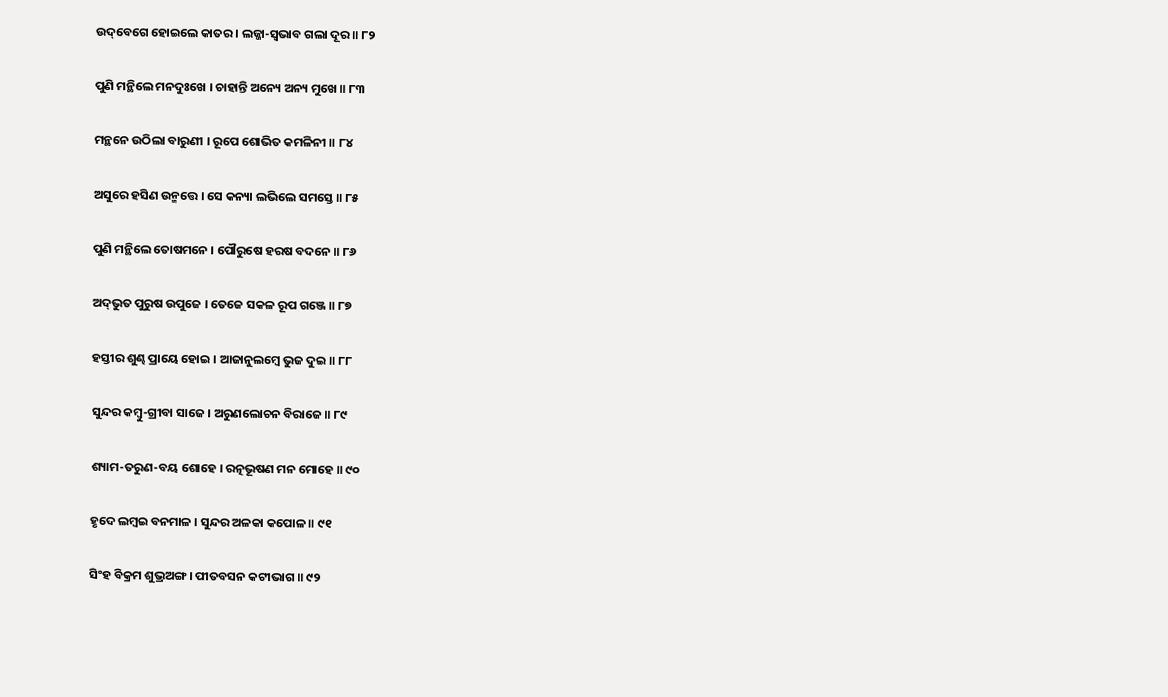ଉଦ୍‌ବେଗେ ହୋଇଲେ କାତର । ଲଜ୍ଜା-ସ୍ୱଭାବ ଗଲା ଦୂର ॥ ୮୨

ପୁଣି ମନ୍ଥିଲେ ମନଦୁଃଖେ । ଚାହାନ୍ତି ଅନ୍ୟେ ଅନ୍ୟ ମୁଖେ ॥ ୮୩

ମନ୍ଥନେ ଉଠିଲା ବାରୁଣୀ । ରୂପେ ଶୋଭିତ କମଳିନୀ ॥ ୮୪

ଅସୁରେ ହସିଣ ଉନ୍ମତ୍ତେ । ସେ କନ୍ୟା ଲଭିଲେ ସମସ୍ତେ ॥ ୮୫

ପୁଣି ମନ୍ଥିଲେ ତୋଷମନେ । ପୌରୁଷେ ହରଷ ବଦନେ ॥ ୮୬

ଅଦ୍‌ଭୁତ ପୁରୁଷ ଉପୁଜେ । ତେଜେ ସକଳ ରୂପ ଗଞ୍ଜେ ॥ ୮୭

ହସ୍ତୀର ଶୁଣ୍ଢ ପ୍ରାୟେ ହୋଇ । ଆଜାନୁଲମ୍ବେ ଭୁଜ ଦୁଇ ॥ ୮୮

ସୁନ୍ଦର କମ୍ବୁ-ଗ୍ରୀବା ସାଜେ । ଅରୁଣଲୋଚନ ବିରାଜେ ॥ ୮୯

ଶ୍ୟାମ-ତରୁଣ-ବୟ ଶୋହେ । ରତ୍ନଭୂଷଣ ମନ ମୋହେ ॥ ୯୦

ହୃଦେ ଲମ୍ବଇ ବନମାଳ । ସୁନ୍ଦର ଅଳକା କପୋଳ ॥ ୯୧

ସିଂହ ବିକ୍ରମ ଶୁଭ୍ରଅଙ୍ଗ । ପୀତବସନ କଟୀଭାଗ ॥ ୯୨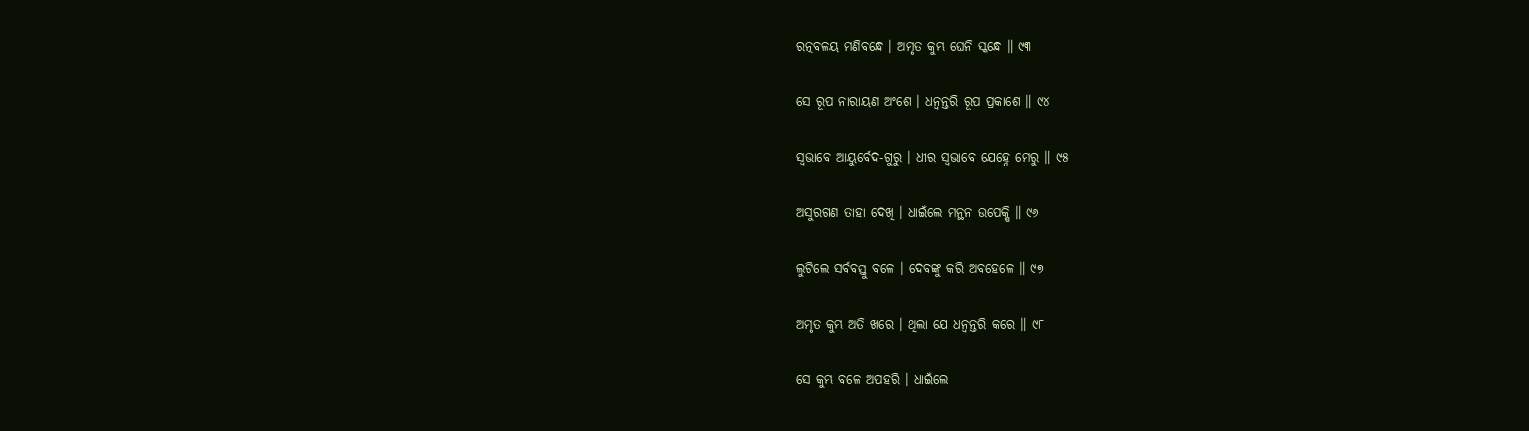ରତ୍ନବଳୟ ମଣିବନ୍ଧେ । ଅମୃତ କୁମ୍ଭ ଘେନି ସ୍କନ୍ଧେ ॥ ୯୩

ସେ ରୂପ ନାରାୟଣ ଅଂଶେ । ଧନ୍ୱନ୍ତରି ରୂପ ପ୍ରକାଶେ ॥ ୯୪

ସ୍ୱଭାବେ ଆୟୁର୍ବେଦ-ଗୁରୁ । ଧୀର ସ୍ୱଭାବେ ଯେହ୍ନେ ମେରୁ ॥ ୯୫

ଅସୁରଗଣ ତାହା ଦେଖି । ଧାଇଁଲେ ମନ୍ଥନ ଉପେକ୍ଷି ॥ ୯୬

ଲୁଟିଲେ ସର୍ବବସ୍ତୁ ବଳେ । ଦେବଙ୍କୁ କରି ଅବହେଳେ ॥ ୯୭

ଅମୃତ କୁମ୍ଭ ଅତି ଖରେ । ଥିଲା ଯେ ଧନ୍ୱନ୍ତରି କରେ ॥ ୯୮

ସେ କୁମ୍ଭ ବଳେ ଅପହରି । ଧାଇଁଲେ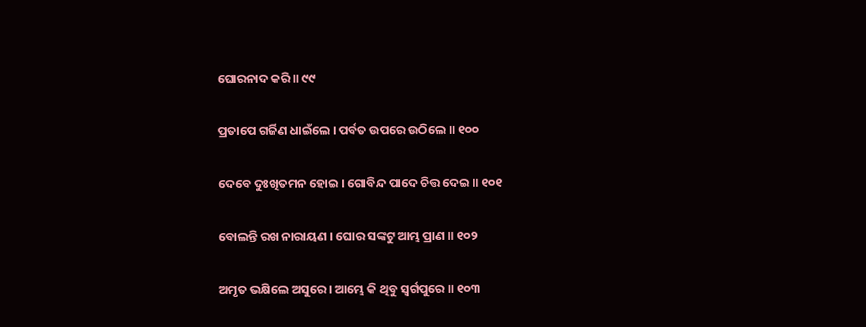ଘୋରନାଦ କରି ॥ ୯୯

ପ୍ରତାପେ ଗର୍ଜିଣ ଧାଇଁଲେ । ପର୍ବତ ଉପରେ ଉଠିଲେ ॥ ୧୦୦

ଦେବେ ଦୁଃଖିତମନ ହୋଇ । ଗୋବିନ୍ଦ ପାଦେ ଚିତ୍ତ ଦେଇ ॥ ୧୦୧

ବୋଲନ୍ତି ରଖ ନାରାୟଣ । ଘୋର ସଙ୍କଟୁ ଆମ୍ଭ ପ୍ରାଣ ॥ ୧୦୨

ଅମୃତ ଭକ୍ଷିଲେ ଅସୁରେ । ଆମ୍ଭେ କି ଥିବୁ ସ୍ୱର୍ଗପୁରେ ॥ ୧୦୩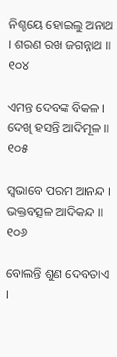ନିଶ୍ଚୟେ ହୋଇଲୁ ଅନାଥ । ଶରଣ ରଖ ଜଗନ୍ନାଥ ॥ ୧୦୪

ଏମନ୍ତ ଦେବଙ୍କ ବିକଳ । ଦେଖି ହସନ୍ତି ଆଦିମୂଳ ॥ ୧୦୫

ସ୍ୱଭାବେ ପରମ ଆନନ୍ଦ । ଭକ୍ତବତ୍ସଳ ଆଦିକନ୍ଦ ॥ ୧୦୬

ବୋଲନ୍ତି ଶୁଣ ଦେବତାଏ ।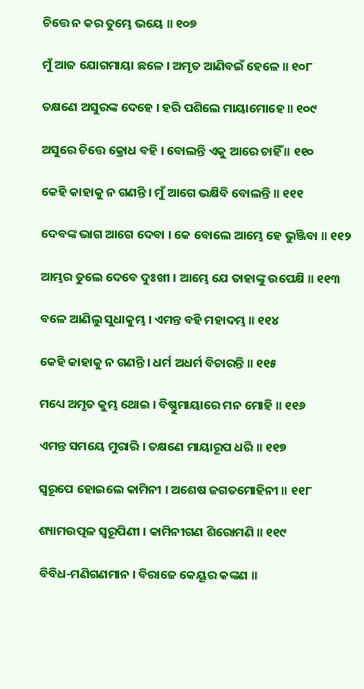ଚିତ୍ତେ ନ କର ତୁମ୍ଭେ ଭୟେ ॥ ୧୦୭

ମୁଁ ଆଜ ଯୋଗମାୟା ଛଳେ । ଅମୃତ ଆଣିବଇଁ ହେଳେ ॥ ୧୦୮

ତକ୍ଷଣେ ଅସୁରଙ୍କ ଦେହେ । ହରି ପଶିଲେ ମାୟାମୋହେ ॥ ୧୦୯

ଅସୁରେ ଚିତ୍ତେ କ୍ରୋଧ ବହି । ବୋଲନ୍ତି ଏକୁ ଆରେ ଚାହିଁ ॥ ୧୧୦

କେହି କାହାକୁ ନ ଗଣନ୍ତି । ମୁଁ ଆଗେ ଭକ୍ଷିବି ବୋଲନ୍ତି ॥ ୧୧୧

ଦେବଙ୍କ ଭାଗ ଆଗେ ଦେବା । କେ ବୋଲେ ଆମ୍ଭେ ହେ ଭୁଞ୍ଜିବା ॥ ୧୧୨

ଆମ୍ଭର ତୁଲେ ଦେବେ ଦୁଃଖୀ । ଆମ୍ଭେ ଯେ ତାହାଙ୍କୁ ଉପେକ୍ଷି ॥ ୧୧୩

ବଳେ ଆଣିଲୁ ସୁଧାକୁମ୍ଭ । ଏମନ୍ତ ବହି ମହାଦମ୍ଭ ॥ ୧୧୪

କେହି କାହାକୁ ନ ଗଣନ୍ତି । ଧର୍ମ ଅଧର୍ମ ବିଚାରନ୍ତି ॥ ୧୧୫

ମଧ୍ୟେ ଅମୃତ କୁମ୍ଭ ଥୋଇ । ବିଷ୍ଣୁମାୟାରେ ମନ ମୋହି ॥ ୧୧୬

ଏମନ୍ତ ସମୟେ ମୁରାରି । ତକ୍ଷଣେ ମାୟାରୂପ ଧରି ॥ ୧୧୭

ସ୍ୱରୂପେ ହୋଇଲେ କାମିନୀ । ଅଶେଷ ଜଗତମୋହିନୀ ॥ ୧୧୮

ଶ୍ୟାମଉତ୍ପଳ ସ୍ୱରୂପିଣୀ । କାମିନୀଗଣ ଶିରୋମଣି ॥ ୧୧୯

ବିବିଧ-ମଣିଗଣମାନ । ବିରାଜେ କେୟୂର କଙ୍କଣ ॥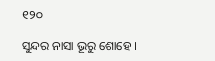୧୨୦

ସୁନ୍ଦର ନାସା ଭୂରୁ ଶୋହେ ।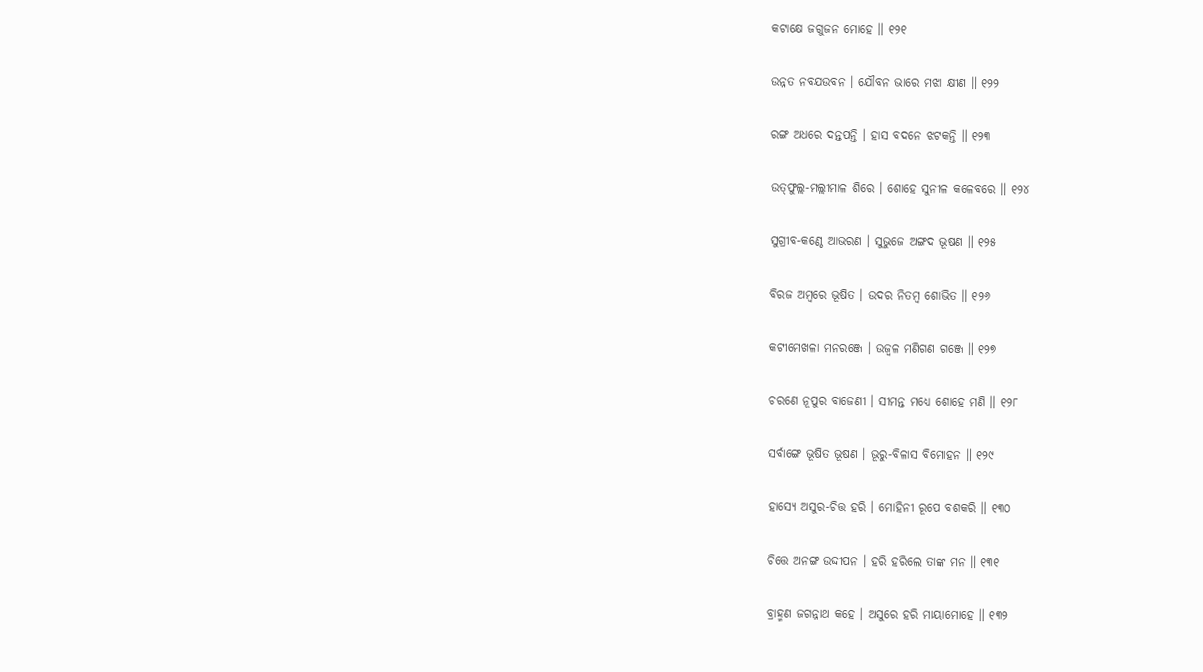କଟାକ୍ଷେ ଜଗୁଜନ ମୋହେ ॥ ୧୨୧

ଉନ୍ନତ ନବଯଉବନ । ଯୌବନ ଭାରେ ମଝା କ୍ଷୀଣ ॥ ୧୨୨

ରଙ୍ଗ ଅଧରେ ଦନ୍ତପନ୍ତି । ହାସ ବଦନେ ଝଟକନ୍ତି ॥ ୧୨୩

ଉତ୍‌ଫୁଲ୍ଲ-ମଲ୍ଲୀମାଳ ଶିରେ । ଶୋହେ ସୁନୀଳ କଳେବରେ ॥ ୧୨୪

ସୁଗ୍ରୀବ-କଣ୍ଠେ ଆଭରଣ । ସୁଭୁଜେ ଅଙ୍ଗଦ ଭୂଷଣ ॥ ୧୨୫

ବିରଜ ଅମ୍ବରେ ଭୂଷିତ । ଉଦର ନିତମ୍ବ ଶୋଭିତ ॥ ୧୨୬

କଟୀମେଖଳା ମନରଞ୍ଜେ । ଉଜ୍ୱଳ ମଣିଗଣ ଗଞ୍ଜେ ॥ ୧୨୭

ଚରଣେ ନୂପୁର ବାଜେଣୀ । ସୀମନ୍ତ ମଧ୍ୟେ ଶୋହେ ମଣି ॥ ୧୨୮

ସର୍ବାଙ୍ଗେ ଭୂଷିତ ଭୂଷଣ । ଭୂରୁ-ବିଳାସ ବିମୋହନ ॥ ୧୨୯

ହାସ୍ୟେ ଅସୁର-ଚିତ୍ତ ହରି । ମୋହିନୀ ରୂପେ ବଶକରି ॥ ୧୩୦

ଚିତ୍ତେ ଅନଙ୍ଗ ଉଦ୍ଦୀପନ । ହରି ହରିଲେ ତାଙ୍କ ମନ ॥ ୧୩୧

ବ୍ରାହ୍ମଣ ଜଗନ୍ନାଥ କହେ । ଅସୁରେ ହରି ମାୟାମୋହେ ॥ ୧୩୨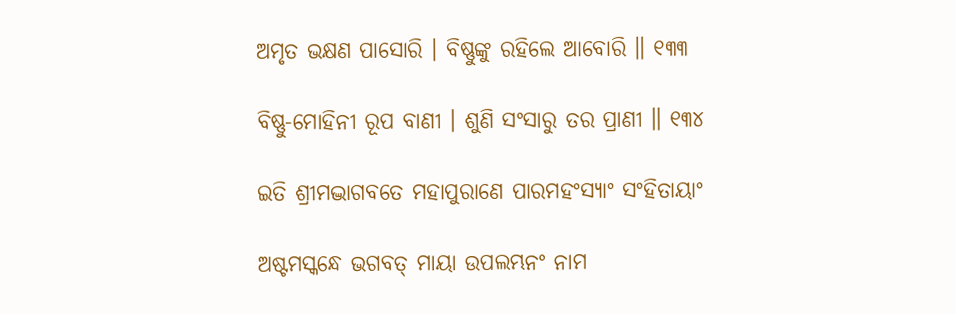ଅମୃତ ଭକ୍ଷଣ ପାସୋରି । ବିଷ୍ଣୁଙ୍କୁ ରହିଲେ ଆବୋରି ॥ ୧୩୩

ବିଷ୍ଣୁ-ମୋହିନୀ ରୂପ ବାଣୀ । ଶୁଣି ସଂସାରୁ ତର ପ୍ରାଣୀ ॥ ୧୩୪

ଇତି ଶ୍ରୀମଦ୍ଭାଗବତେ ମହାପୁରାଣେ ପାରମହଂସ୍ୟାଂ ସଂହିତାୟାଂ

ଅଷ୍ଟମସ୍କନ୍ଧେ ଭଗବତ୍ ମାୟା ଉପଲମ୍ଭନଂ ନାମ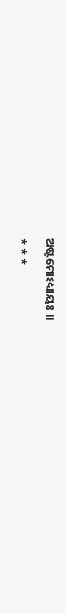ଅଷ୍ଟମୋଽଧ୍ୟାୟଃ ॥

* * *